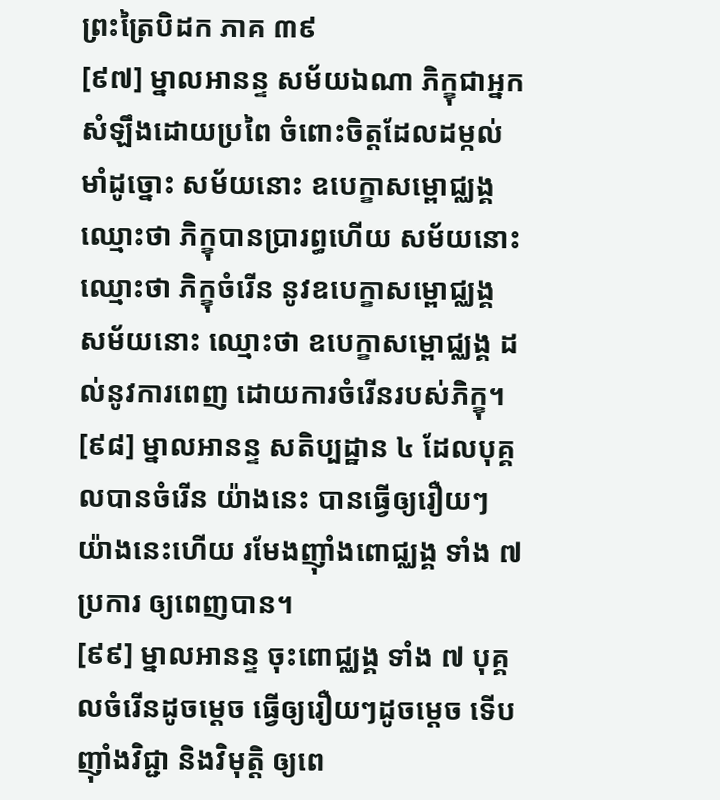ព្រះត្រៃបិដក ភាគ ៣៩
[៩៧] ម្នាលអានន្ទ សម័យឯណា ភិក្ខុជាអ្នកសំឡឹងដោយប្រពៃ ចំពោះចិត្តដែលដម្កល់មាំដូច្នោះ សម័យនោះ ឧបេក្ខាសម្ពោជ្ឈង្គ ឈ្មោះថា ភិក្ខុបានប្រារព្ធហើយ សម័យនោះ ឈ្មោះថា ភិក្ខុចំរើន នូវឧបេក្ខាសម្ពោជ្ឈង្គ សម័យនោះ ឈ្មោះថា ឧបេក្ខាសម្ពោជ្ឈង្គ ដល់នូវការពេញ ដោយការចំរើនរបស់ភិក្ខុ។
[៩៨] ម្នាលអានន្ទ សតិប្បដ្ឋាន ៤ ដែលបុគ្គលបានចំរើន យ៉ាងនេះ បានធ្វើឲ្យរឿយៗ យ៉ាងនេះហើយ រមែងញ៉ាំងពោជ្ឈង្គ ទាំង ៧ ប្រការ ឲ្យពេញបាន។
[៩៩] ម្នាលអានន្ទ ចុះពោជ្ឈង្គ ទាំង ៧ បុគ្គលចំរើនដូចម្ដេច ធ្វើឲ្យរឿយៗដូចម្ដេច ទើបញ៉ាំងវិជ្ជា និងវិមុត្តិ ឲ្យពេ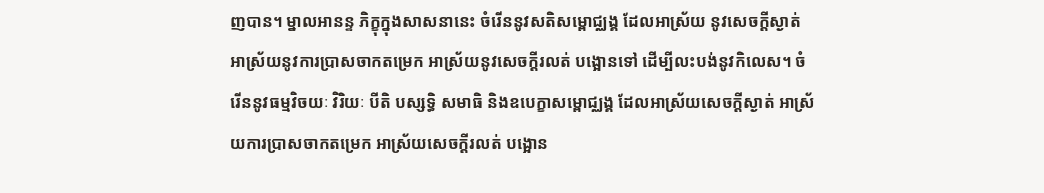ញបាន។ ម្នាលអានន្ទ ភិក្ខុក្នុងសាសនានេះ ចំរើននូវសតិសម្ពោជ្ឈង្គ ដែលអាស្រ័យ នូវសេចក្ដីស្ងាត់ អាស្រ័យនូវការប្រាសចាកតម្រេក អាស្រ័យនូវសេចក្ដីរលត់ បង្អោនទៅ ដើម្បីលះបង់នូវកិលេស។ ចំរើននូវធម្មវិចយៈ វិរិយៈ បីតិ បស្សទ្ធិ សមាធិ និងឧបេក្ខាសម្ពោជ្ឈង្គ ដែលអាស្រ័យសេចក្ដីស្ងាត់ អាស្រ័យការប្រាសចាកតម្រេក អាស្រ័យសេចក្ដីរលត់ បង្អោន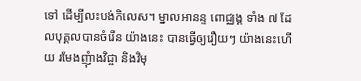ទៅ ដើម្បីលះបង់កិលេស។ ម្នាលអានន្ទ ពោជ្ឈង្គ ទាំង ៧ ដែលបុគ្គលបានចំរើន យ៉ាងនេះ បានធ្វើឲ្យរឿយៗ យ៉ាងនេះហើយ រមែងញុំាងវិជ្ចា និងវិមុ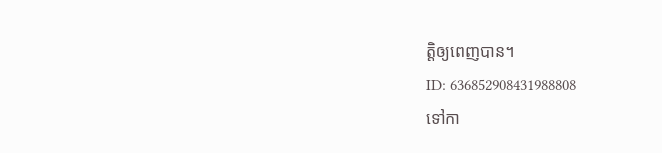ត្តិឲ្យពេញបាន។
ID: 636852908431988808
ទៅកា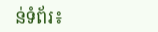ន់ទំព័រ៖